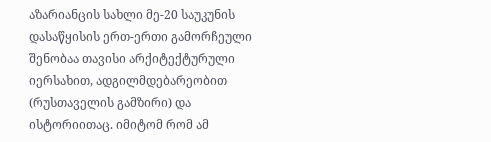აზარიანცის სახლი მე-20 საუკუნის დასაწყისის ერთ-ერთი გამორჩეული შენობაა თავისი არქიტექტურული იერსახით, ადგილმდებარეობით (რუსთაველის გამზირი) და ისტორიითაც. იმიტომ რომ ამ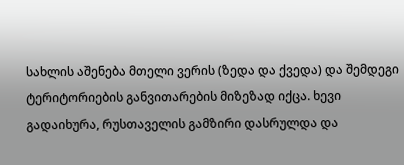სახლის აშენება მთელი ვერის (ზედა და ქვედა) და შემდეგი ტერიტორიების განვითარების მიზეზად იქცა. ხევი გადაიხურა, რუსთაველის გამზირი დასრულდა და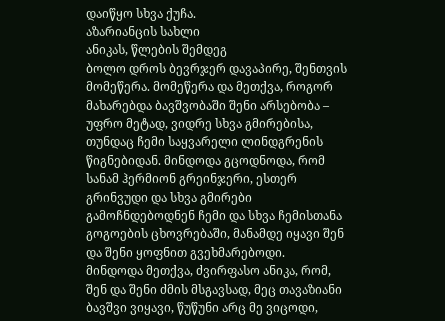დაიწყო სხვა ქუჩა.
აზარიანცის სახლი
ანიკას, წლების შემდეგ
ბოლო დროს ბევრჯერ დავაპირე, შენთვის მომეწერა. მომეწერა და მეთქვა, როგორ მახარებდა ბავშვობაში შენი არსებობა – უფრო მეტად, ვიდრე სხვა გმირებისა, თუნდაც ჩემი საყვარელი ლინდგრენის წიგნებიდან. მინდოდა გცოდნოდა, რომ სანამ ჰერმიონ გრეინჯერი, ესთერ გრინვუდი და სხვა გმირები გამოჩნდებოდნენ ჩემი და სხვა ჩემისთანა გოგოების ცხოვრებაში, მანამდე იყავი შენ და შენი ყოფნით გვეხმარებოდი.
მინდოდა მეთქვა, ძვირფასო ანიკა, რომ, შენ და შენი ძმის მსგავსად, მეც თავაზიანი ბავშვი ვიყავი, წუწუნი არც მე ვიცოდი,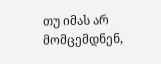თუ იმას არ მომცემდნენ,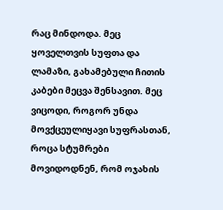რაც მინდოდა. მეც ყოველთვის სუფთა და ლამაზი, გახამებული ჩითის კაბები მეცვა შენსავით. მეც ვიცოდი, როგორ უნდა მოვქცეულიყავი სუფრასთან, როცა სტუმრები მოვიდოდნენ, რომ ოჯახის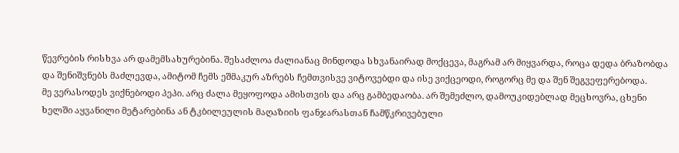წევრების რისხვა არ დამემსახურებინა. შესაძლოა ძალიანაც მინდოდა სხვანაირად მოქცევა, მაგრამ არ მიყვარდა, როცა დედა ბრაზობდა და შენიშვნებს მაძლევდა, ამიტომ ჩემს ეშმაკურ აზრებს ჩემთვისვე ვიტოვებდი და ისე ვიქცეოდი, როგორც მე და შენ შეგვეფერებოდა.
მე ვერასოდეს ვიქნებოდი პეპი. არც ძალა მეყოფოდა ამისთვის და არც გამბედაობა. არ შემეძლო, დამოუკიდებლად მეცხოვრა, ცხენი ხელში აყვანილი მეტარებინა ან ტკბილეულის მაღაზიის ფანჯარასთან ჩამწკრივებული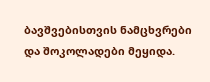ბავშვებისთვის ნამცხვრები და შოკოლადები მეყიდა.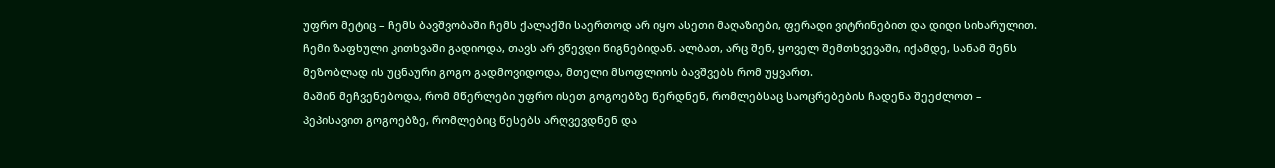უფრო მეტიც – ჩემს ბავშვობაში ჩემს ქალაქში საერთოდ არ იყო ასეთი მაღაზიები, ფერადი ვიტრინებით და დიდი სიხარულით. ჩემი ზაფხული კითხვაში გადიოდა, თავს არ ვწევდი წიგნებიდან. ალბათ, არც შენ, ყოველ შემთხვევაში, იქამდე, სანამ შენს მეზობლად ის უცნაური გოგო გადმოვიდოდა, მთელი მსოფლიოს ბავშვებს რომ უყვართ.
მაშინ მეჩვენებოდა, რომ მწერლები უფრო ისეთ გოგოებზე წერდნენ, რომლებსაც საოცრებების ჩადენა შეეძლოთ – პეპისავით გოგოებზე, რომლებიც წესებს არღვევდნენ და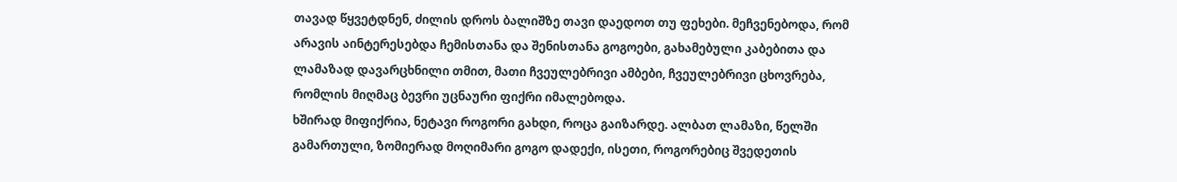თავად წყვეტდნენ, ძილის დროს ბალიშზე თავი დაედოთ თუ ფეხები. მეჩვენებოდა, რომ არავის აინტერესებდა ჩემისთანა და შენისთანა გოგოები, გახამებული კაბებითა და ლამაზად დავარცხნილი თმით, მათი ჩვეულებრივი ამბები, ჩვეულებრივი ცხოვრება, რომლის მიღმაც ბევრი უცნაური ფიქრი იმალებოდა.
ხშირად მიფიქრია, ნეტავი როგორი გახდი, როცა გაიზარდე. ალბათ ლამაზი, წელში გამართული, ზომიერად მოღიმარი გოგო დადექი, ისეთი, როგორებიც შვედეთის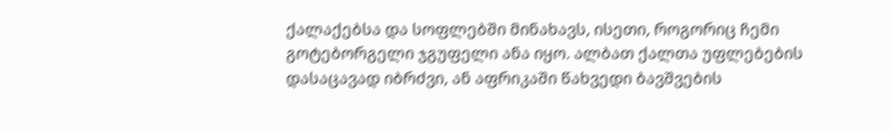ქალაქებსა და სოფლებში მინახავს, ისეთი, როგორიც ჩემი გოტებორგელი ჯგუფელი ანა იყო. ალბათ ქალთა უფლებების დასაცავად იბრძვი, ან აფრიკაში წახვედი ბავშვების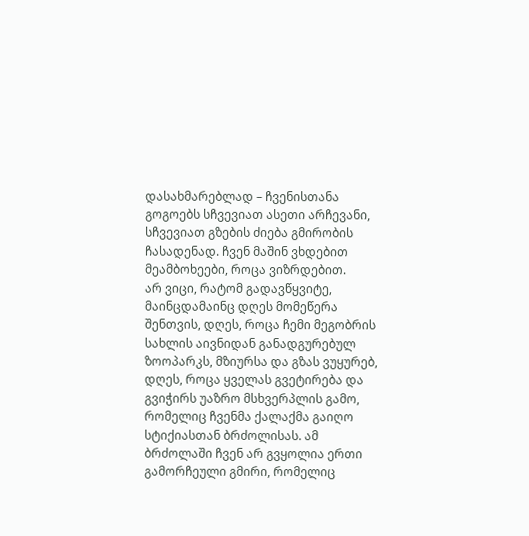დასახმარებლად – ჩვენისთანა გოგოებს სჩვევიათ ასეთი არჩევანი, სჩვევიათ გზების ძიება გმირობის ჩასადენად. ჩვენ მაშინ ვხდებით მეამბოხეები, როცა ვიზრდებით.
არ ვიცი, რატომ გადავწყვიტე, მაინცდამაინც დღეს მომეწერა შენთვის, დღეს, როცა ჩემი მეგობრის სახლის აივნიდან განადგურებულ ზოოპარკს, მზიურსა და გზას ვუყურებ, დღეს, როცა ყველას გვეტირება და გვიჭირს უაზრო მსხვერპლის გამო, რომელიც ჩვენმა ქალაქმა გაიღო სტიქიასთან ბრძოლისას. ამ ბრძოლაში ჩვენ არ გვყოლია ერთი გამორჩეული გმირი, რომელიც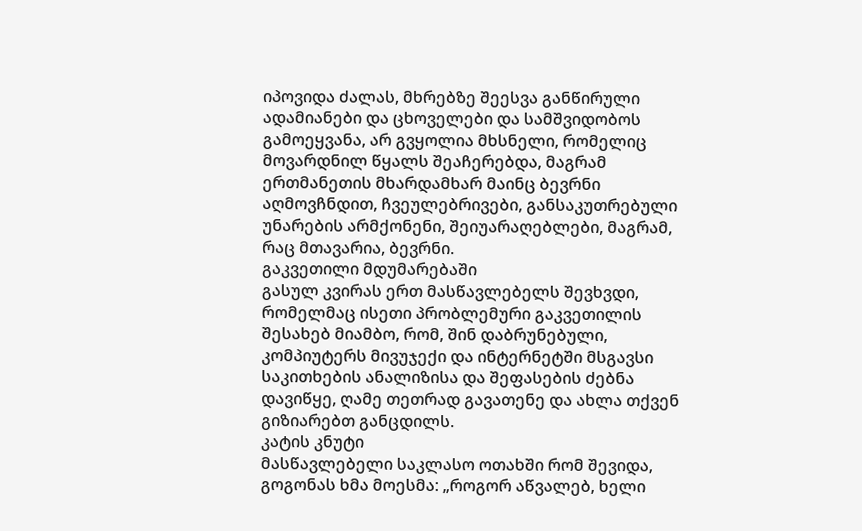იპოვიდა ძალას, მხრებზე შეესვა განწირული ადამიანები და ცხოველები და სამშვიდობოს გამოეყვანა, არ გვყოლია მხსნელი, რომელიც მოვარდნილ წყალს შეაჩერებდა, მაგრამ ერთმანეთის მხარდამხარ მაინც ბევრნი აღმოვჩნდით, ჩვეულებრივები, განსაკუთრებული უნარების არმქონენი, შეიუარაღებლები, მაგრამ, რაც მთავარია, ბევრნი.
გაკვეთილი მდუმარებაში
გასულ კვირას ერთ მასწავლებელს შევხვდი, რომელმაც ისეთი პრობლემური გაკვეთილის შესახებ მიამბო, რომ, შინ დაბრუნებული, კომპიუტერს მივუჯექი და ინტერნეტში მსგავსი საკითხების ანალიზისა და შეფასების ძებნა დავიწყე, ღამე თეთრად გავათენე და ახლა თქვენ გიზიარებთ განცდილს.
კატის კნუტი
მასწავლებელი საკლასო ოთახში რომ შევიდა, გოგონას ხმა მოესმა: „როგორ აწვალებ, ხელი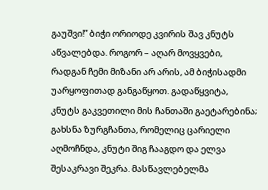გაუშვი!” ბიჭი ორიოდე კვირის შავ კნუტს აწვალებდა. როგორ – აღარ მოვყვები, რადგან ჩემი მიზანი არ არის, ამ ბიჭისადმი უარყოფითად განგაწყოთ. გადაწყვიტა, კნუტს გაკვეთილი მის ჩანთაში გაეტარებინა; გახსნა ზურგჩანთა, რომელიც ცარიელი აღმოჩნდა, კნუტი შიგ ჩააგდო და ელვა შესაკრავი შეკრა. მასწავლებელმა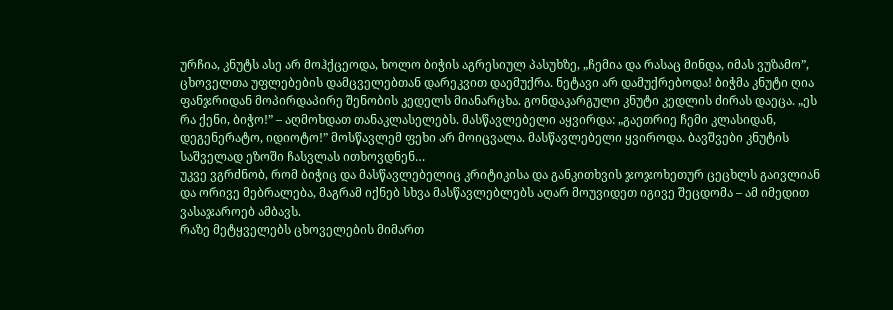ურჩია, კნუტს ასე არ მოჰქცეოდა, ხოლო ბიჭის აგრესიულ პასუხზე, „ჩემია და რასაც მინდა, იმას ვუზამო”, ცხოველთა უფლებების დამცველებთან დარეკვით დაემუქრა. ნეტავი არ დამუქრებოდა! ბიჭმა კნუტი ღია ფანჯრიდან მოპირდაპირე შენობის კედელს მიანარცხა. გონდაკარგული კნუტი კედლის ძირას დაეცა. „ეს რა ქენი, ბიჭო!” – აღმოხდათ თანაკლასელებს. მასწავლებელი აყვირდა: „გაეთრიე ჩემი კლასიდან, დეგენერატო, იდიოტო!” მოსწავლემ ფეხი არ მოიცვალა. მასწავლებელი ყვიროდა. ბავშვები კნუტის საშველად ეზოში ჩასვლას ითხოვდნენ…
უკვე ვგრძნობ, რომ ბიჭიც და მასწავლებელიც კრიტიკისა და განკითხვის ჯოჯოხეთურ ცეცხლს გაივლიან და ორივე მებრალება, მაგრამ იქნებ სხვა მასწავლებლებს აღარ მოუვიდეთ იგივე შეცდომა – ამ იმედით ვასაჯაროებ ამბავს.
რაზე მეტყველებს ცხოველების მიმართ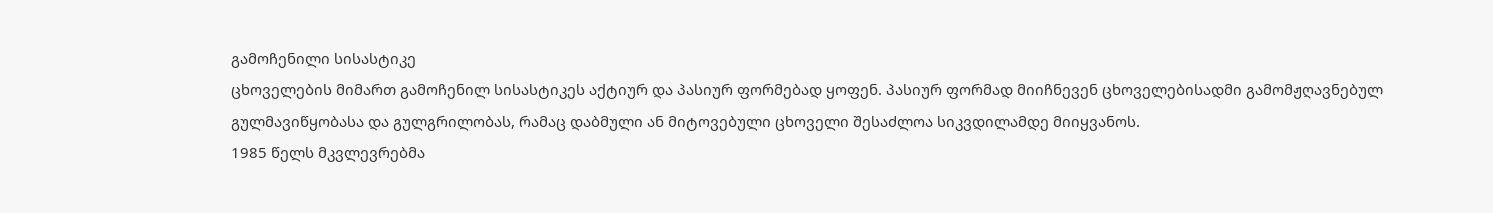გამოჩენილი სისასტიკე
ცხოველების მიმართ გამოჩენილ სისასტიკეს აქტიურ და პასიურ ფორმებად ყოფენ. პასიურ ფორმად მიიჩნევენ ცხოველებისადმი გამომჟღავნებულ გულმავიწყობასა და გულგრილობას, რამაც დაბმული ან მიტოვებული ცხოველი შესაძლოა სიკვდილამდე მიიყვანოს.
1985 წელს მკვლევრებმა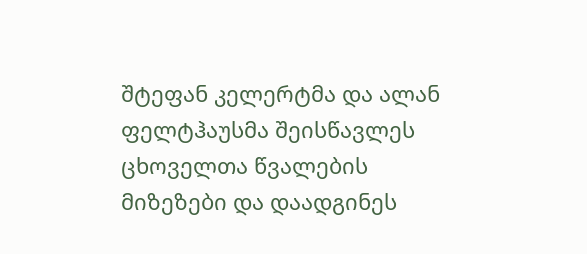შტეფან კელერტმა და ალან ფელტჰაუსმა შეისწავლეს ცხოველთა წვალების მიზეზები და დაადგინეს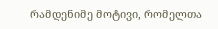რამდენიმე მოტივი, რომელთა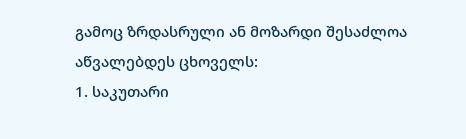გამოც ზრდასრული ან მოზარდი შესაძლოა აწვალებდეს ცხოველს:
1. საკუთარი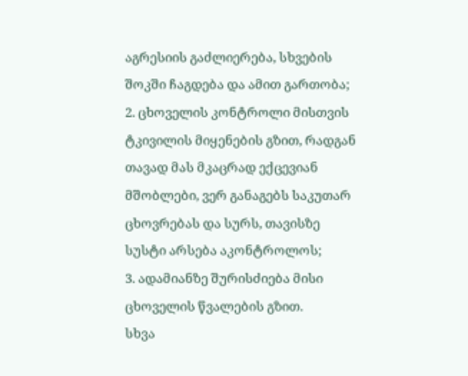აგრესიის გაძლიერება, სხვების შოკში ჩაგდება და ამით გართობა;
2. ცხოველის კონტროლი მისთვის ტკივილის მიყენების გზით, რადგან თავად მას მკაცრად ექცევიან მშობლები, ვერ განაგებს საკუთარ ცხოვრებას და სურს, თავისზე სუსტი არსება აკონტროლოს;
3. ადამიანზე შურისძიება მისი ცხოველის წვალების გზით.
სხვა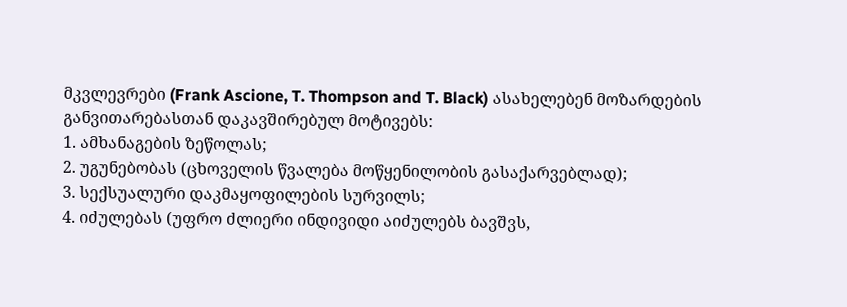მკვლევრები (Frank Ascione, T. Thompson and T. Black) ასახელებენ მოზარდების განვითარებასთან დაკავშირებულ მოტივებს:
1. ამხანაგების ზეწოლას;
2. უგუნებობას (ცხოველის წვალება მოწყენილობის გასაქარვებლად);
3. სექსუალური დაკმაყოფილების სურვილს;
4. იძულებას (უფრო ძლიერი ინდივიდი აიძულებს ბავშვს,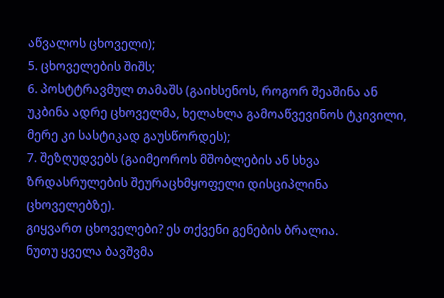აწვალოს ცხოველი);
5. ცხოველების შიშს;
6. პოსტტრავმულ თამაშს (გაიხსენოს, როგორ შეაშინა ან უკბინა ადრე ცხოველმა, ხელახლა გამოაწვევინოს ტკივილი, მერე კი სასტიკად გაუსწორდეს);
7. შეზღუდვებს (გაიმეოროს მშობლების ან სხვა ზრდასრულების შეურაცხმყოფელი დისციპლინა ცხოველებზე).
გიყვართ ცხოველები? ეს თქვენი გენების ბრალია.
ნუთუ ყველა ბავშვმა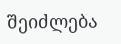შეიძლება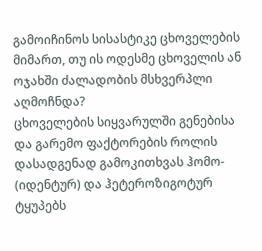გამოიჩინოს სისასტიკე ცხოველების მიმართ, თუ ის ოდესმე ცხოველის ან ოჯახში ძალადობის მსხვერპლი აღმოჩნდა?
ცხოველების სიყვარულში გენებისა და გარემო ფაქტორების როლის დასადგენად გამოკითხვას ჰომო- (იდენტურ) და ჰეტეროზიგოტურ ტყუპებს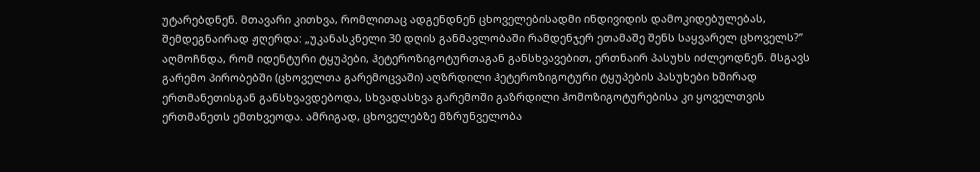უტარებდნენ. მთავარი კითხვა, რომლითაც ადგენდნენ ცხოველებისადმი ინდივიდის დამოკიდებულებას, შემდეგნაირად ჟღერდა: „უკანასკნელი 30 დღის განმავლობაში რამდენჯერ ეთამაშე შენს საყვარელ ცხოველს?”
აღმოჩნდა, რომ იდენტური ტყუპები, ჰეტეროზიგოტურთაგან განსხვავებით, ერთნაირ პასუხს იძლეოდნენ. მსგავს გარემო პირობებში (ცხოველთა გარემოცვაში) აღზრდილი ჰეტეროზიგოტური ტყუპების პასუხები ხშირად ერთმანეთისგან განსხვავდებოდა, სხვადასხვა გარემოში გაზრდილი ჰომოზიგოტურებისა კი ყოველთვის ერთმანეთს ემთხვეოდა. ამრიგად, ცხოველებზე მზრუნველობა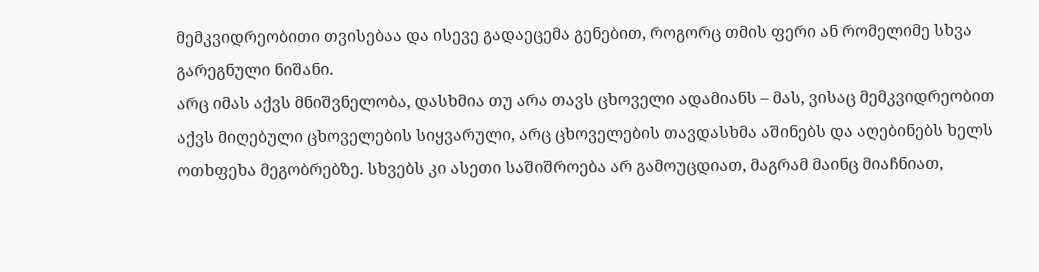მემკვიდრეობითი თვისებაა და ისევე გადაეცემა გენებით, როგორც თმის ფერი ან რომელიმე სხვა გარეგნული ნიშანი.
არც იმას აქვს მნიშვნელობა, დასხმია თუ არა თავს ცხოველი ადამიანს – მას, ვისაც მემკვიდრეობით აქვს მიღებული ცხოველების სიყვარული, არც ცხოველების თავდასხმა აშინებს და აღებინებს ხელს ოთხფეხა მეგობრებზე. სხვებს კი ასეთი საშიშროება არ გამოუცდიათ, მაგრამ მაინც მიაჩნიათ,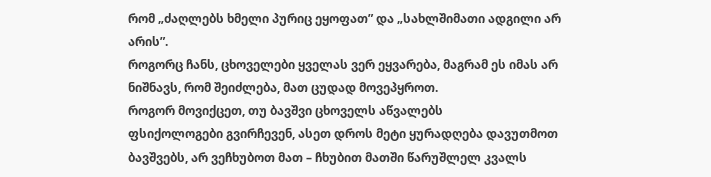რომ „ძაღლებს ხმელი პურიც ეყოფათ” და „სახლშიმათი ადგილი არ არის”.
როგორც ჩანს, ცხოველები ყველას ვერ ეყვარება, მაგრამ ეს იმას არ ნიშნავს, რომ შეიძლება, მათ ცუდად მოვეპყროთ.
როგორ მოვიქცეთ, თუ ბავშვი ცხოველს აწვალებს
ფსიქოლოგები გვირჩევენ, ასეთ დროს მეტი ყურადღება დავუთმოთ ბავშვებს, არ ვეჩხუბოთ მათ – ჩხუბით მათში წარუშლელ კვალს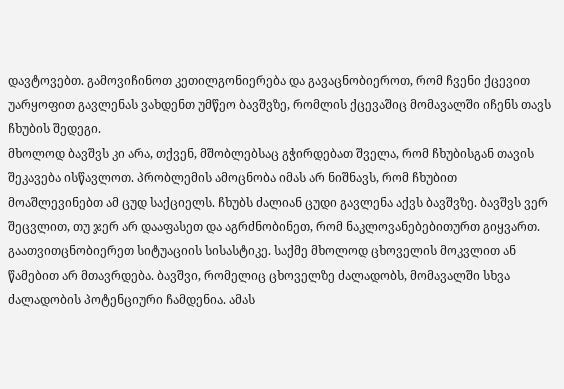დავტოვებთ. გამოვიჩინოთ კეთილგონიერება და გავაცნობიეროთ, რომ ჩვენი ქცევით უარყოფით გავლენას ვახდენთ უმწეო ბავშვზე, რომლის ქცევაშიც მომავალში იჩენს თავს ჩხუბის შედეგი.
მხოლოდ ბავშვს კი არა, თქვენ, მშობლებსაც გჭირდებათ შველა, რომ ჩხუბისგან თავის შეკავება ისწავლოთ. პრობლემის ამოცნობა იმას არ ნიშნავს, რომ ჩხუბით მოაშლევინებთ ამ ცუდ საქციელს. ჩხუბს ძალიან ცუდი გავლენა აქვს ბავშვზე. ბავშვს ვერ შეცვლით, თუ ჯერ არ დააფასეთ და აგრძნობინეთ, რომ ნაკლოვანებებითურთ გიყვართ.
გაათვითცნობიერეთ სიტუაციის სისასტიკე. საქმე მხოლოდ ცხოველის მოკვლით ან წამებით არ მთავრდება. ბავშვი, რომელიც ცხოველზე ძალადობს, მომავალში სხვა ძალადობის პოტენციური ჩამდენია. ამას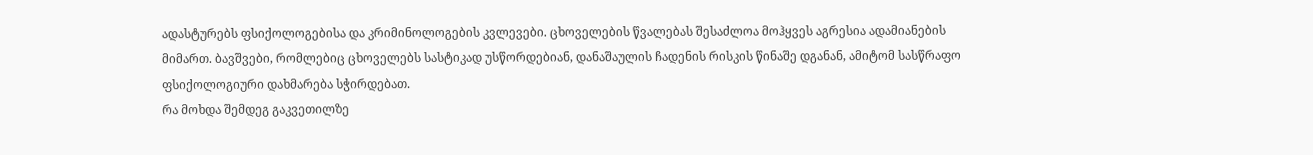ადასტურებს ფსიქოლოგებისა და კრიმინოლოგების კვლევები. ცხოველების წვალებას შესაძლოა მოჰყვეს აგრესია ადამიანების მიმართ. ბავშვები, რომლებიც ცხოველებს სასტიკად უსწორდებიან, დანაშაულის ჩადენის რისკის წინაშე დგანან, ამიტომ სასწრაფო ფსიქოლოგიური დახმარება სჭირდებათ.
რა მოხდა შემდეგ გაკვეთილზე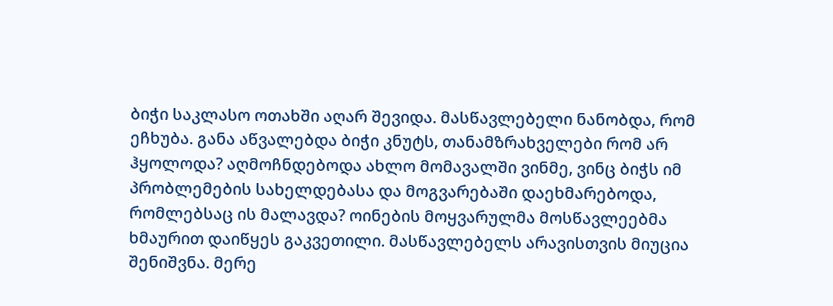ბიჭი საკლასო ოთახში აღარ შევიდა. მასწავლებელი ნანობდა, რომ ეჩხუბა. განა აწვალებდა ბიჭი კნუტს, თანამზრახველები რომ არ ჰყოლოდა? აღმოჩნდებოდა ახლო მომავალში ვინმე, ვინც ბიჭს იმ პრობლემების სახელდებასა და მოგვარებაში დაეხმარებოდა, რომლებსაც ის მალავდა? ოინების მოყვარულმა მოსწავლეებმა ხმაურით დაიწყეს გაკვეთილი. მასწავლებელს არავისთვის მიუცია შენიშვნა. მერე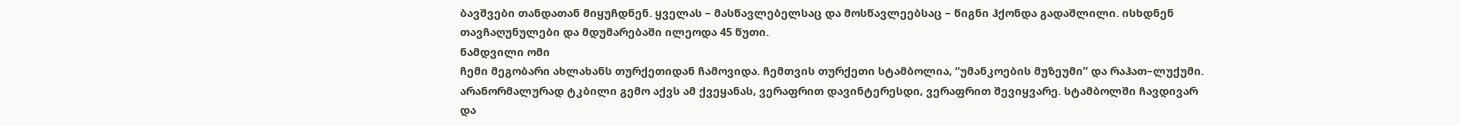ბავშვები თანდათან მიყუჩდნენ. ყველას – მასწავლებელსაც და მოსწავლეებსაც – წიგნი ჰქონდა გადაშლილი. ისხდნენ თავჩაღუნულები და მდუმარებაში ილეოდა 45 წუთი.
ნამდვილი ომი
ჩემი მეგობარი ახლახანს თურქეთიდან ჩამოვიდა. ჩემთვის თურქეთი სტამბოლია, “უმანკოების მუზეუმი” და რაჰათ–ლუქუმი. არანორმალურად ტკბილი გემო აქვს ამ ქვეყანას, ვერაფრით დავინტერესდი, ვერაფრით შევიყვარე. სტამბოლში ჩავდივარ და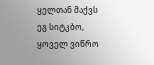ყელთან მაქვს ეგ სიტკბო, ყოველ ვიწრო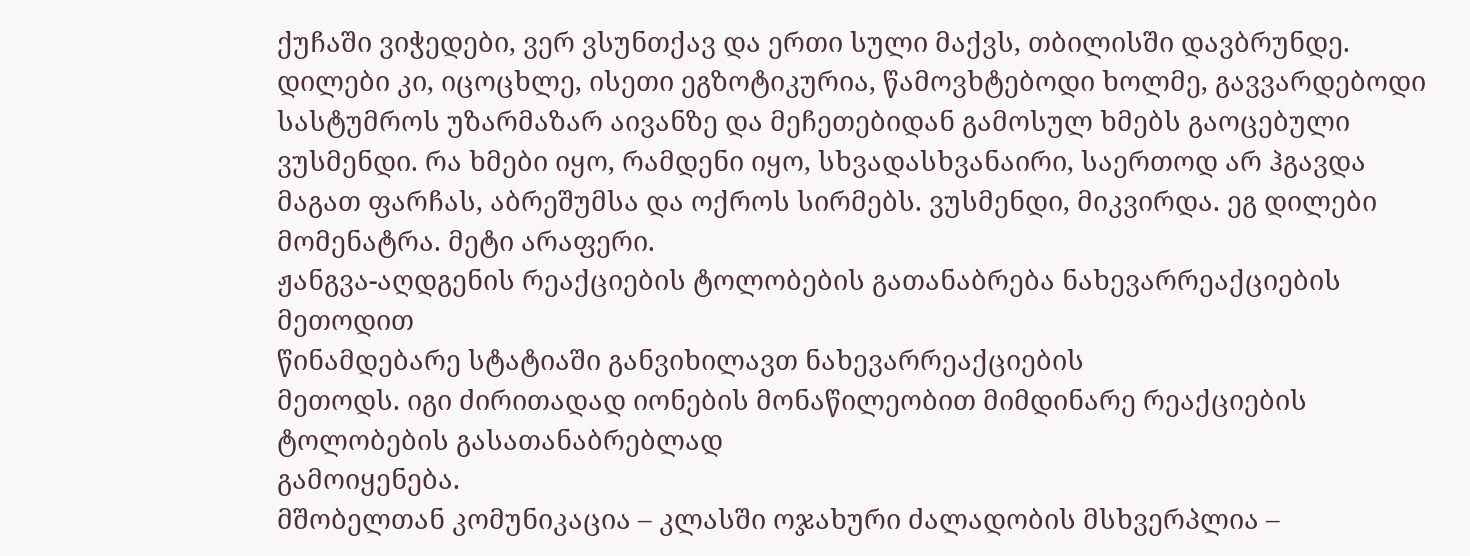ქუჩაში ვიჭედები, ვერ ვსუნთქავ და ერთი სული მაქვს, თბილისში დავბრუნდე. დილები კი, იცოცხლე, ისეთი ეგზოტიკურია, წამოვხტებოდი ხოლმე, გავვარდებოდი სასტუმროს უზარმაზარ აივანზე და მეჩეთებიდან გამოსულ ხმებს გაოცებული ვუსმენდი. რა ხმები იყო, რამდენი იყო, სხვადასხვანაირი, საერთოდ არ ჰგავდა მაგათ ფარჩას, აბრეშუმსა და ოქროს სირმებს. ვუსმენდი, მიკვირდა. ეგ დილები მომენატრა. მეტი არაფერი.
ჟანგვა-აღდგენის რეაქციების ტოლობების გათანაბრება ნახევარრეაქციების მეთოდით
წინამდებარე სტატიაში განვიხილავთ ნახევარრეაქციების
მეთოდს. იგი ძირითადად იონების მონაწილეობით მიმდინარე რეაქციების ტოლობების გასათანაბრებლად
გამოიყენება.
მშობელთან კომუნიკაცია – კლასში ოჯახური ძალადობის მსხვერპლია –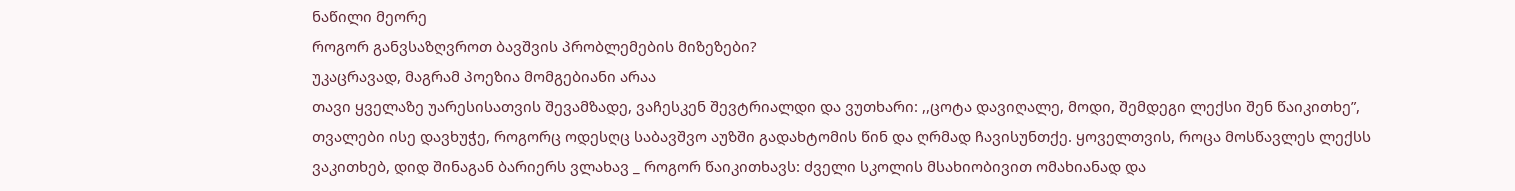ნაწილი მეორე
როგორ განვსაზღვროთ ბავშვის პრობლემების მიზეზები?
უკაცრავად, მაგრამ პოეზია მომგებიანი არაა
თავი ყველაზე უარესისათვის შევამზადე, ვაჩესკენ შევტრიალდი და ვუთხარი: ,,ცოტა დავიღალე, მოდი, შემდეგი ლექსი შენ წაიკითხე”, თვალები ისე დავხუჭე, როგორც ოდესღც საბავშვო აუზში გადახტომის წინ და ღრმად ჩავისუნთქე. ყოველთვის, როცა მოსწავლეს ლექსს ვაკითხებ, დიდ შინაგან ბარიერს ვლახავ _ როგორ წაიკითხავს: ძველი სკოლის მსახიობივით ომახიანად და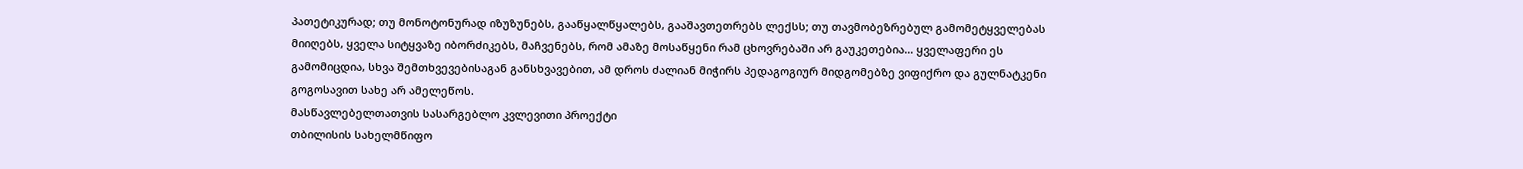პათეტიკურად; თუ მონოტონურად იზუზუნებს, გააწყალწყალებს, გააშავთეთრებს ლექსს; თუ თავმობეზრებულ გამომეტყველებას მიიღებს, ყველა სიტყვაზე იბორძიკებს, მაჩვენებს, რომ ამაზე მოსაწყენი რამ ცხოვრებაში არ გაუკეთებია… ყველაფერი ეს გამომიცდია, სხვა შემთხვევებისაგან განსხვავებით, ამ დროს ძალიან მიჭირს პედაგოგიურ მიდგომებზე ვიფიქრო და გულნატკენი გოგოსავით სახე არ ამელეწოს.
მასწავლებელთათვის სასარგებლო კვლევითი პროექტი
თბილისის სახელმწიფო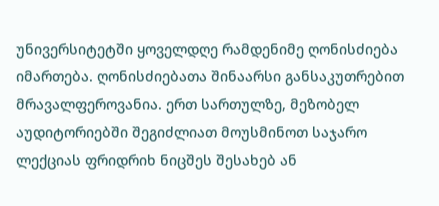უნივერსიტეტში ყოველდღე რამდენიმე ღონისძიება იმართება. ღონისძიებათა შინაარსი განსაკუთრებით მრავალფეროვანია. ერთ სართულზე, მეზობელ აუდიტორიებში შეგიძლიათ მოუსმინოთ საჯარო ლექციას ფრიდრიხ ნიცშეს შესახებ ან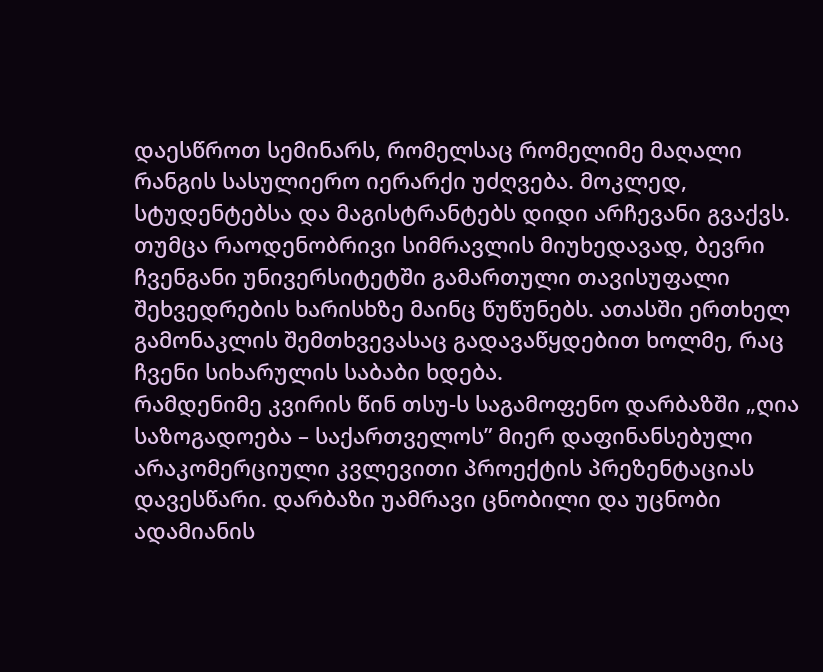დაესწროთ სემინარს, რომელსაც რომელიმე მაღალი რანგის სასულიერო იერარქი უძღვება. მოკლედ, სტუდენტებსა და მაგისტრანტებს დიდი არჩევანი გვაქვს. თუმცა რაოდენობრივი სიმრავლის მიუხედავად, ბევრი ჩვენგანი უნივერსიტეტში გამართული თავისუფალი შეხვედრების ხარისხზე მაინც წუწუნებს. ათასში ერთხელ გამონაკლის შემთხვევასაც გადავაწყდებით ხოლმე, რაც ჩვენი სიხარულის საბაბი ხდება.
რამდენიმე კვირის წინ თსუ-ს საგამოფენო დარბაზში „ღია საზოგადოება – საქართველოს” მიერ დაფინანსებული არაკომერციული კვლევითი პროექტის პრეზენტაციას დავესწარი. დარბაზი უამრავი ცნობილი და უცნობი ადამიანის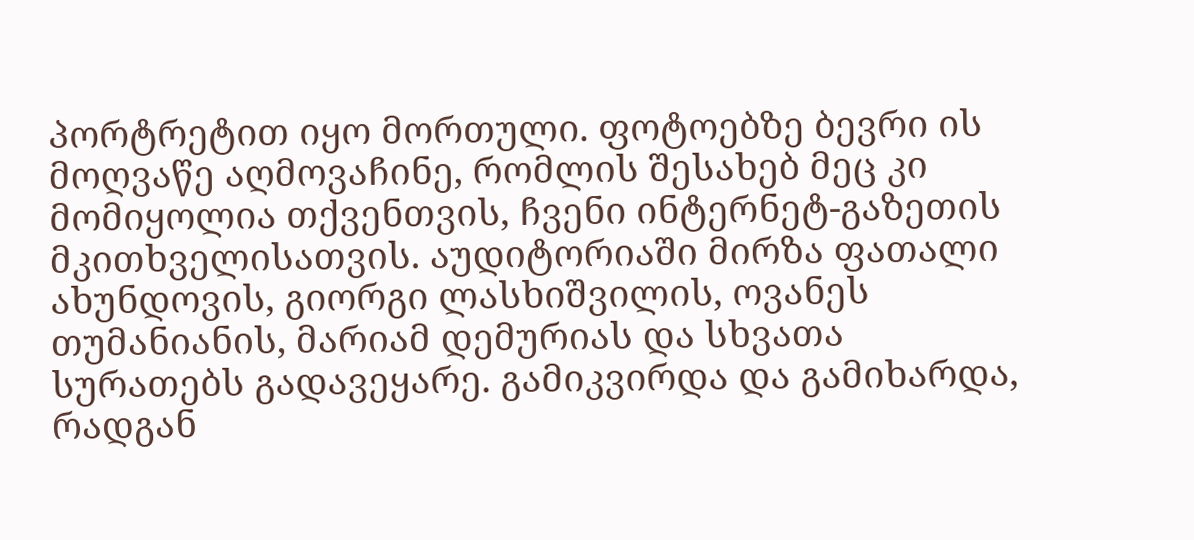პორტრეტით იყო მორთული. ფოტოებზე ბევრი ის მოღვაწე აღმოვაჩინე, რომლის შესახებ მეც კი მომიყოლია თქვენთვის, ჩვენი ინტერნეტ-გაზეთის მკითხველისათვის. აუდიტორიაში მირზა ფათალი ახუნდოვის, გიორგი ლასხიშვილის, ოვანეს თუმანიანის, მარიამ დემურიას და სხვათა სურათებს გადავეყარე. გამიკვირდა და გამიხარდა, რადგან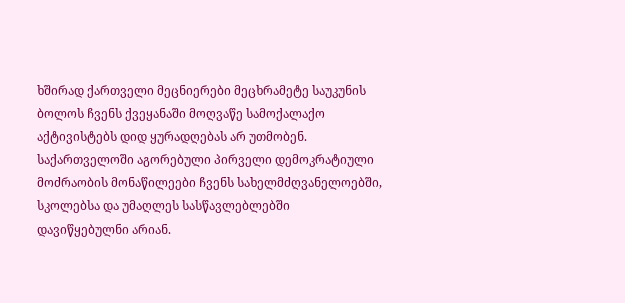ხშირად ქართველი მეცნიერები მეცხრამეტე საუკუნის ბოლოს ჩვენს ქვეყანაში მოღვაწე სამოქალაქო აქტივისტებს დიდ ყურადღებას არ უთმობენ. საქართველოში აგორებული პირველი დემოკრატიული მოძრაობის მონაწილეები ჩვენს სახელმძღვანელოებში, სკოლებსა და უმაღლეს სასწავლებლებში დავიწყებულნი არიან.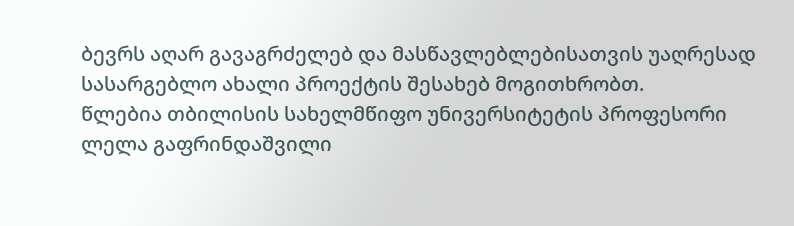ბევრს აღარ გავაგრძელებ და მასწავლებლებისათვის უაღრესად სასარგებლო ახალი პროექტის შესახებ მოგითხრობთ.
წლებია თბილისის სახელმწიფო უნივერსიტეტის პროფესორი ლელა გაფრინდაშვილი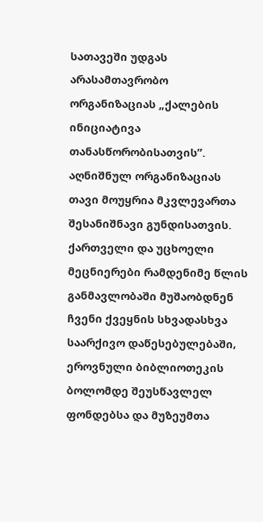სათავეში უდგას არასამთავრობო ორგანიზაციას „ქალების ინიციატივა თანასწორობისათვის”. აღნიშნულ ორგანიზაციას თავი მოუყრია მკვლევართა შესანიშნავი გუნდისათვის. ქართველი და უცხოელი მეცნიერები რამდენიმე წლის განმავლობაში მუშაობდნენ ჩვენი ქვეყნის სხვადასხვა საარქივო დაწესებულებაში, ეროვნული ბიბლიოთეკის ბოლომდე შეუსწავლელ ფონდებსა და მუზეუმთა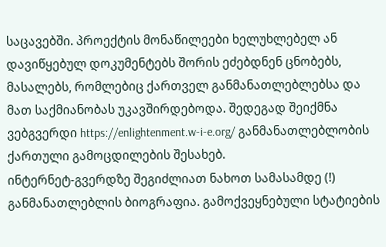საცავებში. პროექტის მონაწილეები ხელუხლებელ ან დავიწყებულ დოკუმენტებს შორის ეძებდნენ ცნობებს, მასალებს, რომლებიც ქართველ განმანათლებლებსა და მათ საქმიანობას უკავშირდებოდა. შედეგად შეიქმნა ვებგვერდი https://enlightenment.w-i-e.org/ განმანათლებლობის ქართული გამოცდილების შესახებ.
ინტერნეტ-გვერდზე შეგიძლიათ ნახოთ სამასამდე (!) განმანათლებლის ბიოგრაფია. გამოქვეყნებული სტატიების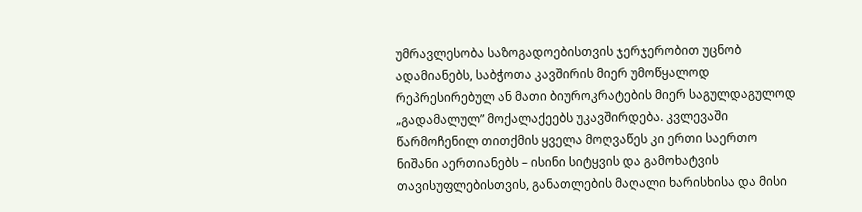უმრავლესობა საზოგადოებისთვის ჯერჯერობით უცნობ ადამიანებს, საბჭოთა კავშირის მიერ უმოწყალოდ რეპრესირებულ ან მათი ბიუროკრატების მიერ საგულდაგულოდ „გადამალულ” მოქალაქეებს უკავშირდება. კვლევაში წარმოჩენილ თითქმის ყველა მოღვაწეს კი ერთი საერთო ნიშანი აერთიანებს – ისინი სიტყვის და გამოხატვის თავისუფლებისთვის, განათლების მაღალი ხარისხისა და მისი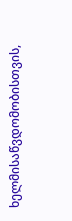ხელმისაწვდომობისთვის,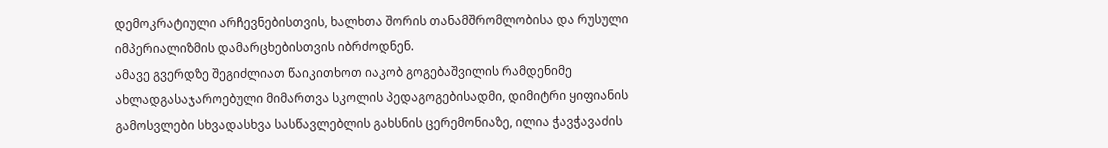დემოკრატიული არჩევნებისთვის, ხალხთა შორის თანამშრომლობისა და რუსული იმპერიალიზმის დამარცხებისთვის იბრძოდნენ.
ამავე გვერდზე შეგიძლიათ წაიკითხოთ იაკობ გოგებაშვილის რამდენიმე ახლადგასაჯაროებული მიმართვა სკოლის პედაგოგებისადმი, დიმიტრი ყიფიანის გამოსვლები სხვადასხვა სასწავლებლის გახსნის ცერემონიაზე, ილია ჭავჭავაძის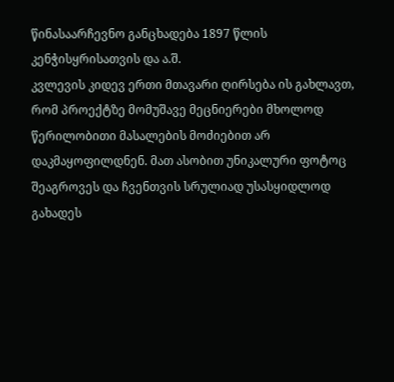წინასაარჩევნო განცხადება 1897 წლის კენჭისყრისათვის და ა.შ.
კვლევის კიდევ ერთი მთავარი ღირსება ის გახლავთ, რომ პროექტზე მომუშავე მეცნიერები მხოლოდ წერილობითი მასალების მოძიებით არ დაკმაყოფილდნენ. მათ ასობით უნიკალური ფოტოც შეაგროვეს და ჩვენთვის სრულიად უსასყიდლოდ გახადეს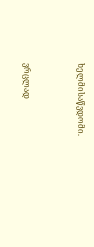ხელმისაწვდომი.


ვრცლად